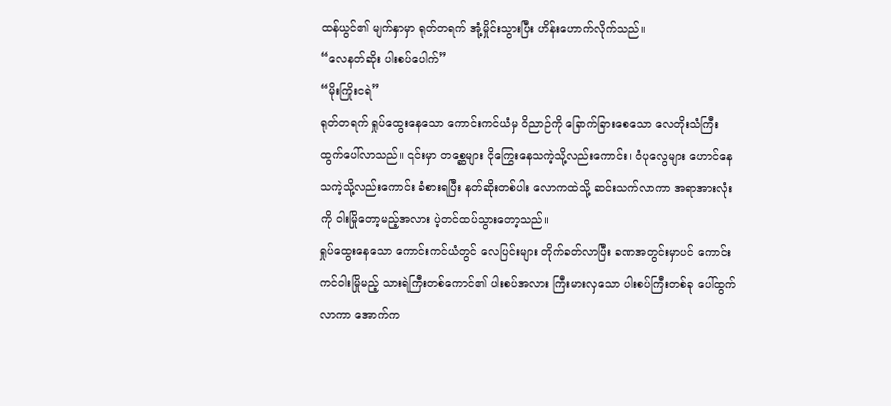ထန်ယွင်၏ မျက်နှာမှာ ရုတ်တရက် အုံ့မှိုင်းသွားပြီး ဟိန်းဟောက်လိုက်သည်။
“လေနတ်ဆိုး ပါးစပ်ပေါက်”
“မိုးကြိုးငရဲ”
ရုတ်တရက် ရှုပ်ထွေးနေသော ကောင်းကင်ယံမှ ဝိညာဉ်ကို ခြောက်ခြားစေသော လေတိုးသံကြီး ထွက်ပေါ်လာသည်။ ၎င်းမှာ တစ္ဆေများ ငိုကြွေးနေသကဲ့သို့လည်းကောင်း၊ ဝံပုလွေများ ဟောင်နေသကဲ့သို့လည်းကောင်း ခံစားရပြီး နတ်ဆိုးတစ်ပါး လောကထဲသို့ ဆင်းသက်လာကာ အရာအားလုံးကို ဝါးမြိုတော့မည့်အလား ပဲ့တင်ထပ်သွားတော့သည်။
ရှုပ်ထွေးနေသော ကောင်းကင်ယံတွင် လေပြင်းများ တိုက်ခတ်လာပြီး ခဏအတွင်းမှာပင် ကောင်းကင်ဝါးမြိုမည့် သားရဲကြီးတစ်ကောင်၏ ပါးစပ်အလား ကြီးမားလှသော ပါးစပ်ကြီးတစ်ခု ပေါ်ထွက်လာကာ အောက်က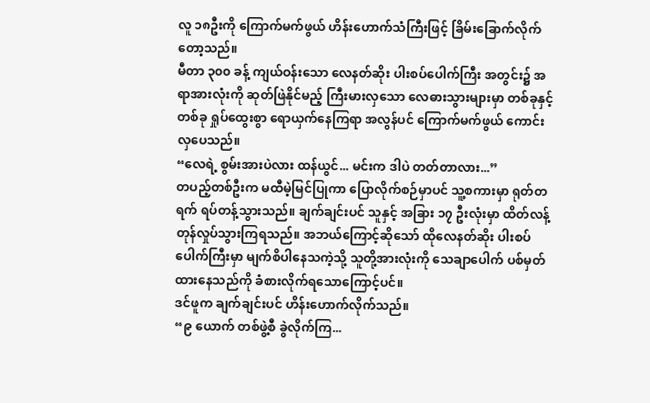လူ ၁၈ဦးကို ကြောက်မက်ဖွယ် ဟိန်းဟောက်သံကြီးဖြင့် ခြိမ်းခြောက်လိုက်တော့သည်။
မီတာ ၃၀၀ ခန့် ကျယ်ဝန်းသော လေနတ်ဆိုး ပါးစပ်ပေါက်ကြီး အတွင်း၌ အရာအားလုံးကို ဆုတ်ဖြဲနိုင်မည့် ကြီးမားလှသော လေဓားသွားများမှာ တစ်ခုနှင့်တစ်ခု ရှုပ်ထွေးစွာ ရောယှက်နေကြရာ အလွန်ပင် ကြောက်မက်ဖွယ် ကောင်းလှပေသည်။
“လေရဲ့ စွမ်းအားပဲလား ထန်ယွင်... မင်းက ဒါပဲ တတ်တာလား...”
တပည့်တစ်ဦးက မထီမဲ့မြင်ပြုကာ ပြောလိုက်စဉ်မှာပင် သူ့စကားမှာ ရုတ်တရက် ရပ်တန့်သွားသည်။ ချက်ချင်းပင် သူနှင့် အခြား ၁၇ ဦးလုံးမှာ ထိတ်လန့်တုန်လှုပ်သွားကြရသည်။ အဘယ်ကြောင့်ဆိုသော် ထိုလေနတ်ဆိုး ပါးစပ်ပေါက်ကြီးမှာ မျက်စိပါနေသကဲ့သို့ သူတို့အားလုံးကို သေချာပေါက် ပစ်မှတ်ထားနေသည်ကို ခံစားလိုက်ရသောကြောင့်ပင်။
ဒင်ဖူက ချက်ချင်းပင် ဟိန်းဟောက်လိုက်သည်။
“၉ ယောက် တစ်ဖွဲ့စီ ခွဲလိုက်ကြ...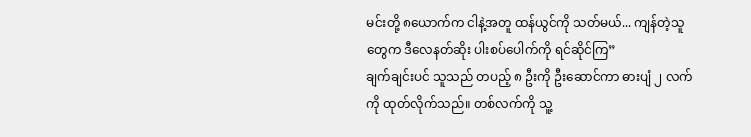မင်းတို့ ၈ယောက်က ငါနဲ့အတူ ထန်ယွင်ကို သတ်မယ်... ကျန်တဲ့သူတွေက ဒီလေနတ်ဆိုး ပါးစပ်ပေါက်ကို ရင်ဆိုင်ကြ”
ချက်ချင်းပင် သူသည် တပည့် ၈ ဦးကို ဦးဆောင်ကာ ဓားပျံ ၂ လက်ကို ထုတ်လိုက်သည်။ တစ်လက်ကို သူ့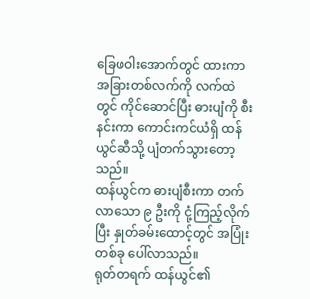ခြေဖဝါးအောက်တွင် ထားကာ အခြားတစ်လက်ကို လက်ထဲတွင် ကိုင်ဆောင်ပြီး ဓားပျံကို စီးနင်းကာ ကောင်းကင်ယံရှိ ထန်ယွင်ဆီသို့ ပျံတက်သွားတော့သည်။
ထန်ယွင်က ဓားပျံစီးကာ တက်လာသော ၉ ဦးကို ငုံ့ကြည့်လိုက်ပြီး နှုတ်ခမ်းထောင့်တွင် အပြုံးတစ်ခု ပေါ်လာသည်။
ရုတ်တရက် ထန်ယွင်၏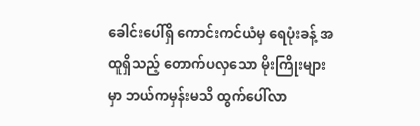ခေါင်းပေါ်ရှိ ကောင်းကင်ယံမှ ရေပုံးခန့် အထူရှိသည့် တောက်ပလှသော မိုးကြိုးများမှာ ဘယ်ကမှန်းမသိ ထွက်ပေါ်လာ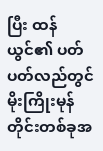ပြီး ထန်ယွင်၏ ပတ်ပတ်လည်တွင် မိုးကြိုးမုန်တိုင်းတစ်ခုအ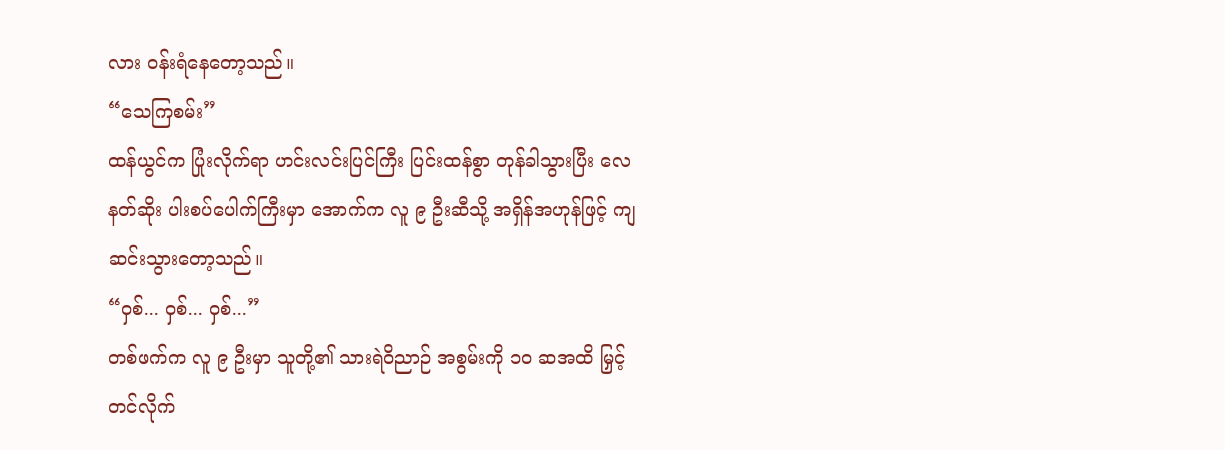လား ဝန်းရံနေတော့သည်။
“သေကြစမ်း”
ထန်ယွင်က ပြုံးလိုက်ရာ ဟင်းလင်းပြင်ကြီး ပြင်းထန်စွာ တုန်ခါသွားပြီး လေနတ်ဆိုး ပါးစပ်ပေါက်ကြီးမှာ အောက်က လူ ၉ ဦးဆီသို့ အရှိန်အဟုန်ဖြင့် ကျဆင်းသွားတော့သည်။
“ဝှစ်... ဝှစ်... ဝှစ်...”
တစ်ဖက်က လူ ၉ ဦးမှာ သူတို့၏ သားရဲဝိညာဉ် အစွမ်းကို ၁၀ ဆအထိ မြှင့်တင်လိုက်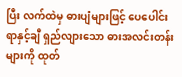ပြီး လက်ထဲမှ ဓားပျံများဖြင့် ပေပေါင်း ရာနှင့်ချီ ရှည်လျားသော ဓားအလင်းတန်းများကို ထုတ်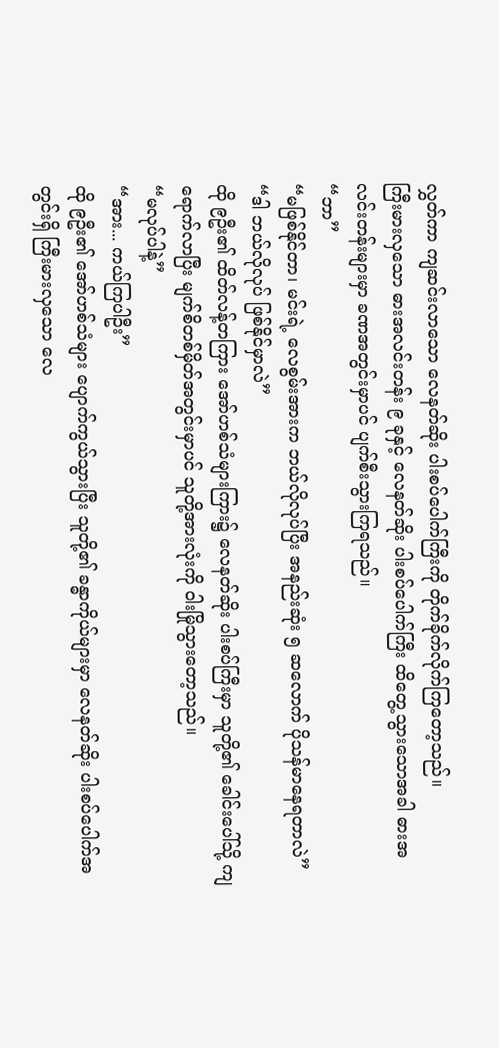လွှတ်ကာ ကျဆင်းလာသော လေနတ်ဆိုး ပါးစပ်ပေါက်ကြီးကို တိုက်ခိုက်လိုက်ကြတော့သည်။
ကြီးမားလှသော ဓားအလင်းတန်း ၉ ခုနှင့် လေနတ်ဆိုး ပါးစပ်ပေါက်ကြီး ထိတွေ့သွားသောအခါ ဓားအလင်းတန်းများမှာ ခဏအတွင်းမှာပင် ပျက်စီးသွားကြရသည်။
“ဘာ”
“မဖြစ်နိုင်တာ၊ မင်းရဲ့ လေစွမ်းအားက ဘယ်လိုလုပ်ပြီး အနည်းဆုံး ၅ ဆလောက် ပိုသန်မာနေရတာလဲ”
“ဒါ ဘယ်လိုလုပ် ဖြစ်နိုင်မှာလဲ”
ထို ၉ဦး၏ ထိတ်လန့်တကြား အော်ဟစ်သံများကြား၌ လေနတ်ဆိုး ပါးစပ်ကြီးမှာ သူတို့၏ ခေါင်းပေါ်သို့ ကျရောက်လာပြီး မျက်စိတစ်မှိတ်အတွင်းမှာပင် သူတို့အားလုံးကို ဝါးမြိုသွားတော့သည်။
“မလုပ်ပါနဲ့”
“အား... ကယ်ကြပါဦး”
ထို ၉ဦး၏ အော်ဟစ်သံများ ပျောက်ကွယ်သွားပြီး သူတို့၏ ခန္ဓာကိုယ်များမှာ လေနတ်ဆိုး ပါးစပ်ပေါက်အတွင်းရှိ ကြီးမားလှသော လေ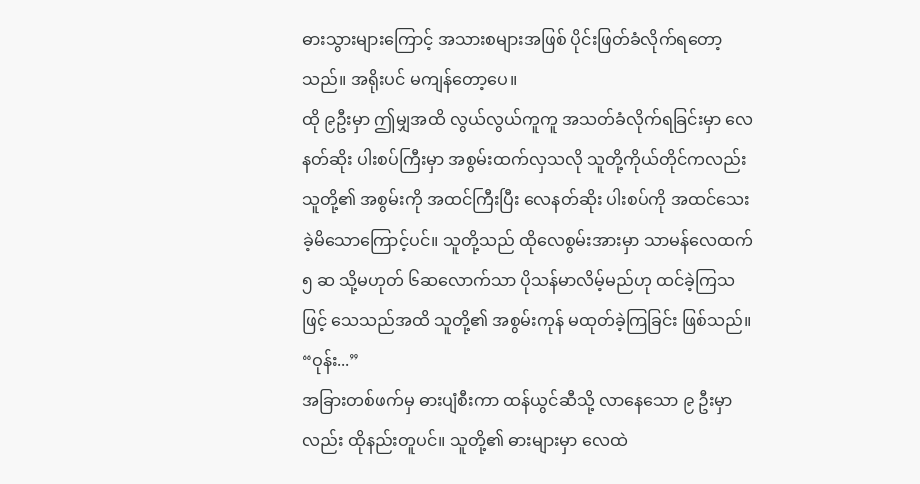ဓားသွားများကြောင့် အသားစများအဖြစ် ပိုင်းဖြတ်ခံလိုက်ရတော့သည်။ အရိုးပင် မကျန်တော့ပေ။
ထို ၉ဦးမှာ ဤမျှအထိ လွယ်လွယ်ကူကူ အသတ်ခံလိုက်ရခြင်းမှာ လေနတ်ဆိုး ပါးစပ်ကြီးမှာ အစွမ်းထက်လှသလို သူတို့ကိုယ်တိုင်ကလည်း သူတို့၏ အစွမ်းကို အထင်ကြီးပြီး လေနတ်ဆိုး ပါးစပ်ကို အထင်သေးခဲ့မိသောကြောင့်ပင်။ သူတို့သည် ထိုလေစွမ်းအားမှာ သာမန်လေထက် ၅ ဆ သို့မဟုတ် ၆ဆလောက်သာ ပိုသန်မာလိမ့်မည်ဟု ထင်ခဲ့ကြသဖြင့် သေသည်အထိ သူတို့၏ အစွမ်းကုန် မထုတ်ခဲ့ကြခြင်း ဖြစ်သည်။
“ဝုန်း...”
အခြားတစ်ဖက်မှ ဓားပျံစီးကာ ထန်ယွင်ဆီသို့ လာနေသော ၉ ဦးမှာလည်း ထိုနည်းတူပင်။ သူတို့၏ ဓားများမှာ လေထဲ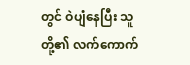တွင် ဝဲပျံနေပြီး သူတို့၏ လက်ကောက်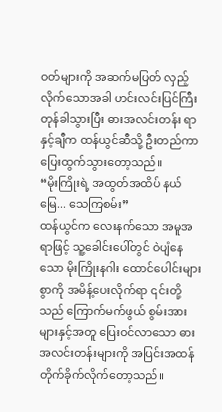ဝတ်များကို အဆက်မပြတ် လှည့်လိုက်သောအခါ ဟင်းလင်းပြင်ကြီး တုန်ခါသွားပြီး ဓားအလင်းတန်း ရာနှင့်ချီက ထန်ယွင်ဆီသို့ ဦးတည်ကာ ပြေးထွက်သွားတော့သည်။
“မိုးကြိုးရဲ့ အထွတ်အထိပ် နယ်မြေ... သေကြစမ်း”
ထန်ယွင်က လေးနက်သော အမူအရာဖြင့် သူ့ခေါင်းပေါ်တွင် ဝဲပျံနေသော မိုးကြိုးနဂါး ထောင်ပေါင်းများစွာကို အမိန့်ပေးလိုက်ရာ ၎င်းတို့သည် ကြောက်မက်ဖွယ် စွမ်းအားများနှင့်အတူ ပြေးဝင်လာသော ဓားအလင်းတန်းများကို အပြင်းအထန် တိုက်ခိုက်လိုက်တော့သည်။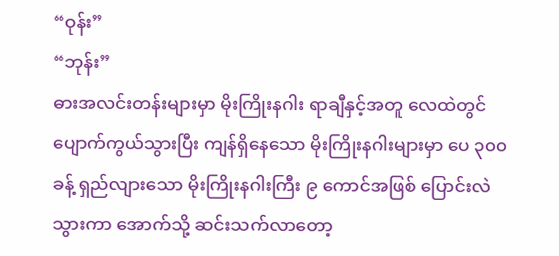“ဝုန်း”
“ဘုန်း”
ဓားအလင်းတန်းများမှာ မိုးကြိုးနဂါး ရာချီနှင့်အတူ လေထဲတွင် ပျောက်ကွယ်သွားပြီး ကျန်ရှိနေသော မိုးကြိုးနဂါးများမှာ ပေ ၃၀၀ ခန့် ရှည်လျားသော မိုးကြိုးနဂါးကြီး ၉ ကောင်အဖြစ် ပြောင်းလဲသွားကာ အောက်သို့ ဆင်းသက်လာတော့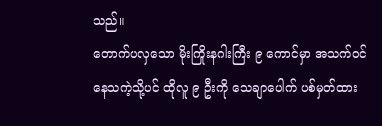သည်။
တောက်ပလှသော မိုးကြိုးနဂါးကြီး ၉ ကောင်မှာ အသက်ဝင်နေသကဲ့သို့ပင် ထိုလူ ၉ ဦးကို သေချာပေါက် ပစ်မှတ်ထား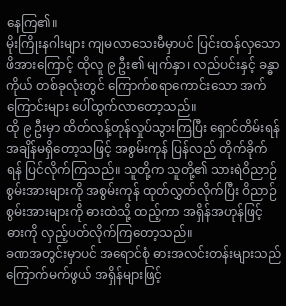နေကြ၏။
မိုးကြိုးနဂါးများ ကျမလာသေးမီမှာပင် ပြင်းထန်လှသော ဖိအားကြောင့် ထိုလူ ၉ ဦး၏ မျက်နှာ၊ လည်ပင်းနှင့် ခန္ဓာကိုယ် တစ်ခုလုံးတွင် ကြောက်စရာကောင်းသော အက်ကြောင်းများ ပေါ်ထွက်လာတော့သည်။
ထို ၉ ဦးမှာ ထိတ်လန့်တုန်လှုပ်သွားကြပြီး ရှောင်တိမ်းရန် အချိန်မရှိတော့သဖြင့် အစွမ်းကုန် ပြန်လည် တိုက်ခိုက်ရန် ပြင်လိုက်ကြသည်။ သူတို့က သူတို့၏ သားရဲဝိညာဉ် စွမ်းအားများကို အစွမ်းကုန် ထုတ်လွှတ်လိုက်ပြီး ဝိညာဉ်စွမ်းအားများကို ဓားထဲသို့ ထည့်ကာ အရှိန်အဟုန်ဖြင့် ဓားကို လှည့်ပတ်လိုက်ကြတော့သည်။
ခဏအတွင်းမှာပင် အရောင်စုံ ဓားအလင်းတန်းများသည် ကြောက်မက်ဖွယ် အရှိန်များဖြင့်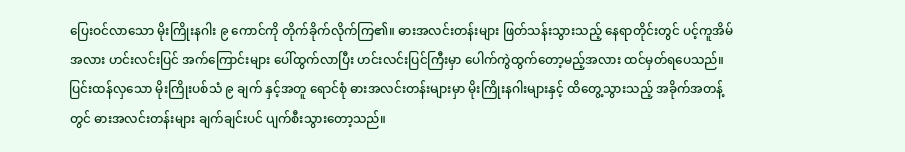ပြေးဝင်လာသော မိုးကြိုးနဂါး ၉ ကောင်ကို တိုက်ခိုက်လိုက်ကြ၏။ ဓားအလင်းတန်းများ ဖြတ်သန်းသွားသည့် နေရာတိုင်းတွင် ပင့်ကူအိမ်အလား ဟင်းလင်းပြင် အက်ကြောင်းများ ပေါ်ထွက်လာပြီး ဟင်းလင်းပြင်ကြီးမှာ ပေါက်ကွဲထွက်တော့မည့်အလား ထင်မှတ်ရပေသည်။
ပြင်းထန်လှသော မိုးကြိုးပစ်သံ ၉ ချက် နှင့်အတူ ရောင်စုံ ဓားအလင်းတန်းများမှာ မိုးကြိုးနဂါးများနှင့် ထိတွေ့သွားသည့် အခိုက်အတန့်တွင် ဓားအလင်းတန်းများ ချက်ချင်းပင် ပျက်စီးသွားတော့သည်။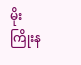မိုးကြိုးန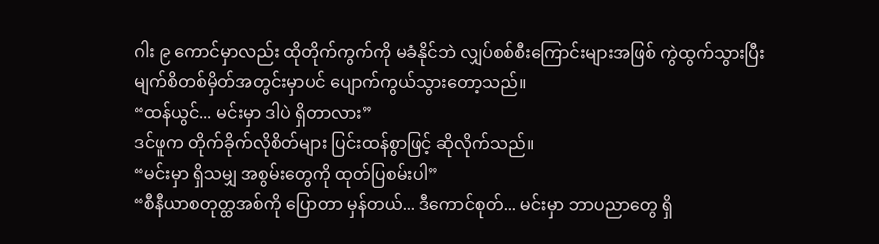ဂါး ၉ ကောင်မှာလည်း ထိုတိုက်ကွက်ကို မခံနိုင်ဘဲ လျှပ်စစ်စီးကြောင်းများအဖြစ် ကွဲထွက်သွားပြီး မျက်စိတစ်မှိတ်အတွင်းမှာပင် ပျောက်ကွယ်သွားတော့သည်။
“ထန်ယွင်... မင်းမှာ ဒါပဲ ရှိတာလား”
ဒင်ဖူက တိုက်ခိုက်လိုစိတ်များ ပြင်းထန်စွာဖြင့် ဆိုလိုက်သည်။
“မင်းမှာ ရှိသမျှ အစွမ်းတွေကို ထုတ်ပြစမ်းပါ”
“စီနီယာစတုတ္ထအစ်ကို ပြောတာ မှန်တယ်... ဒီကောင်စုတ်... မင်းမှာ ဘာပညာတွေ ရှိ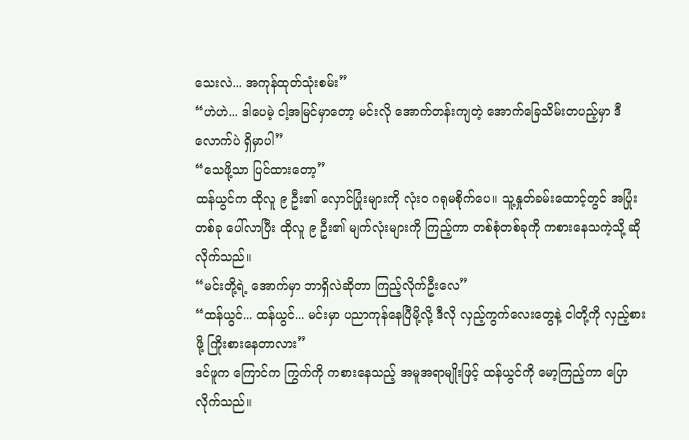သေးလဲ... အကုန်ထုတ်သုံးစမ်း”
“ဟဲဟဲ... ဒါပေမဲ့ ငါ့အမြင်မှာတော့ မင်းလို အောက်တန်းကျတဲ့ အောက်ခြေသိမ်းတပည့်မှာ ဒီလောက်ပဲ ရှိမှာပါ”
“သေဖို့သာ ပြင်ထားတော့”
ထန်ယွင်က ထိုလူ ၉ ဦး၏ လှောင်ပြုံးများကို လုံးဝ ဂရုမစိုက်ပေ။ သူ့နှုတ်ခမ်းထောင့်တွင် အပြုံးတစ်ခု ပေါ်လာပြီး ထိုလူ ၉ ဦး၏ မျက်လုံးများကို ကြည့်ကာ တစ်စုံတစ်ခုကို ကစားနေသကဲ့သို့ ဆိုလိုက်သည်။
“မင်းတို့ရဲ့ အောက်မှာ ဘာရှိလဲဆိုတာ ကြည့်လိုက်ဦးလေ”
“ထန်ယွင်... ထန်ယွင်... မင်းမှာ ပညာကုန်နေပြီမို့လို့ ဒီလို လှည့်ကွက်လေးတွေနဲ့ ငါတို့ကို လှည့်စားဖို့ ကြိုးစားနေတာလား”
ဒင်ဖူက ကြောင်က ကြွက်ကို ကစားနေသည့် အမူအရာမျိုးဖြင့် ထန်ယွင်ကို မော့ကြည့်ကာ ပြောလိုက်သည်။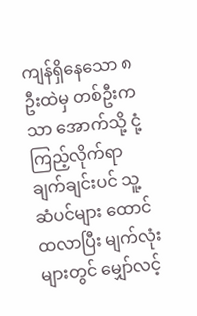ကျန်ရှိနေသော ၈ ဦးထဲမှ တစ်ဦးကသာ အောက်သို့ ငုံ့ကြည့်လိုက်ရာ ချက်ချင်းပင် သူ့ဆံပင်များ ထောင်ထလာပြီး မျက်လုံးများတွင် မျှော်လင့်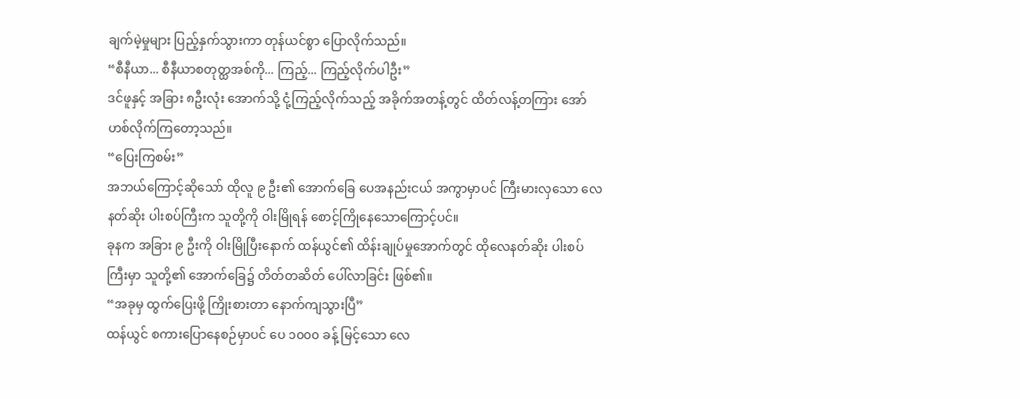ချက်မဲ့မှုများ ပြည့်နှက်သွားကာ တုန်ယင်စွာ ပြောလိုက်သည်။
“စီနီယာ... စီနီယာစတုတ္ထအစ်ကို... ကြည့်... ကြည့်လိုက်ပါဦး”
ဒင်ဖူနှင့် အခြား ၈ဦးလုံး အောက်သို့ ငုံ့ကြည့်လိုက်သည့် အခိုက်အတန့်တွင် ထိတ်လန့်တကြား အော်ဟစ်လိုက်ကြတော့သည်။
“ပြေးကြစမ်း”
အဘယ်ကြောင့်ဆိုသော် ထိုလူ ၉ ဦး၏ အောက်ခြေ ပေအနည်းငယ် အကွာမှာပင် ကြီးမားလှသော လေနတ်ဆိုး ပါးစပ်ကြီးက သူတို့ကို ဝါးမြိုရန် စောင့်ကြိုနေသောကြောင့်ပင်။
ခုနက အခြား ၉ ဦးကို ဝါးမြိုပြီးနောက် ထန်ယွင်၏ ထိန်းချုပ်မှုအောက်တွင် ထိုလေနတ်ဆိုး ပါးစပ်ကြီးမှာ သူတို့၏ အောက်ခြေ၌ တိတ်တဆိတ် ပေါ်လာခြင်း ဖြစ်၏။
“အခုမှ ထွက်ပြေးဖို့ ကြိုးစားတာ နောက်ကျသွားပြီ”
ထန်ယွင် စကားပြောနေစဉ်မှာပင် ပေ ၁၀၀၀ ခန့် မြင့်သော လေ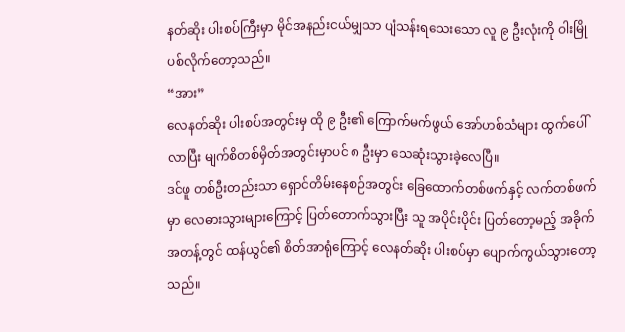နတ်ဆိုး ပါးစပ်ကြီးမှာ မိုင်အနည်းငယ်မျှသာ ပျံသန်းရသေးသော လူ ၉ ဦးလုံးကို ဝါးမြိုပစ်လိုက်တော့သည်။
“အား”
လေနတ်ဆိုး ပါးစပ်အတွင်းမှ ထို ၉ ဦး၏ ကြောက်မက်ဖွယ် အော်ဟစ်သံများ ထွက်ပေါ်လာပြီး မျက်စိတစ်မှိတ်အတွင်းမှာပင် ၈ ဦးမှာ သေဆုံးသွားခဲ့လေပြီ။
ဒင်ဖူ တစ်ဦးတည်းသာ ရှောင်တိမ်းနေစဉ်အတွင်း ခြေထောက်တစ်ဖက်နှင့် လက်တစ်ဖက်မှာ လေဓားသွားများကြောင့် ပြတ်တောက်သွားပြီး သူ အပိုင်းပိုင်း ပြတ်တော့မည့် အခိုက်အတန့်တွင် ထန်ယွင်၏ စိတ်အာရုံကြောင့် လေနတ်ဆိုး ပါးစပ်မှာ ပျောက်ကွယ်သွားတော့သည်။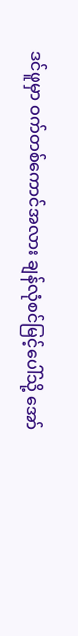ဒင်ဖူမှာ ဝက်တစ်ကောင်အလား ချန်လုံစင်မြင့်ပေါ်သို့ အော်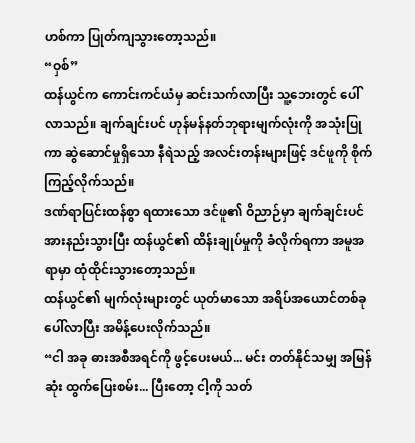ဟစ်ကာ ပြုတ်ကျသွားတော့သည်။
“ဝှစ်”
ထန်ယွင်က ကောင်းကင်ယံမှ ဆင်းသက်လာပြီး သူ့ဘေးတွင် ပေါ်လာသည်။ ချက်ချင်းပင် ဟုန်မန်နတ်ဘုရားမျက်လုံးကို အသုံးပြုကာ ဆွဲဆောင်မှုရှိသော နီရဲသည့် အလင်းတန်းများဖြင့် ဒင်ဖူကို စိုက်ကြည့်လိုက်သည်။
ဒဏ်ရာပြင်းထန်စွာ ရထားသော ဒင်ဖူ၏ ဝိညာဉ်မှာ ချက်ချင်းပင် အားနည်းသွားပြီး ထန်ယွင်၏ ထိန်းချုပ်မှုကို ခံလိုက်ရကာ အမူအရာမှာ ထုံထိုင်းသွားတော့သည်။
ထန်ယွင်၏ မျက်လုံးများတွင် ယုတ်မာသော အရိပ်အယောင်တစ်ခု ပေါ်လာပြီး အမိန့်ပေးလိုက်သည်။
“ငါ အခု ဓားအစီအရင်ကို ဖွင့်ပေးမယ်... မင်း တတ်နိုင်သမျှ အမြန်ဆုံး ထွက်ပြေးစမ်း... ပြီးတော့ ငါ့ကို သတ်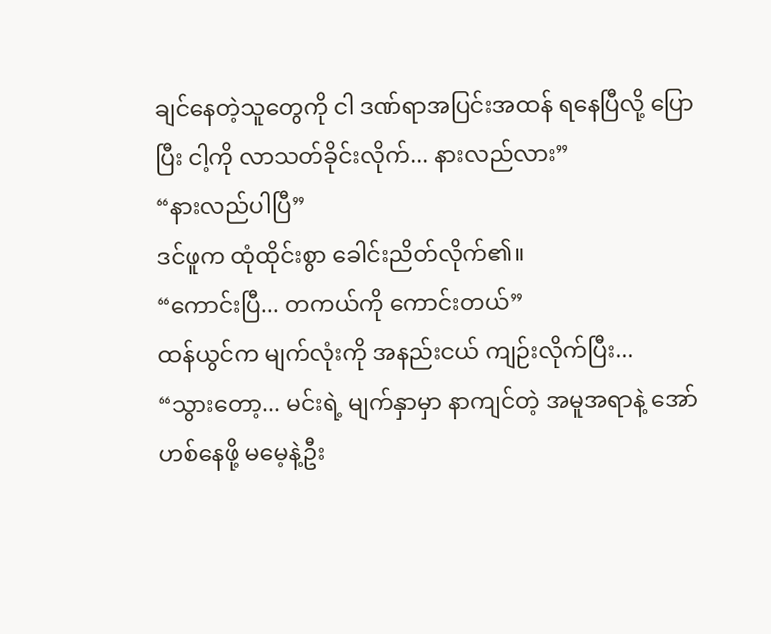ချင်နေတဲ့သူတွေကို ငါ ဒဏ်ရာအပြင်းအထန် ရနေပြီလို့ ပြောပြီး ငါ့ကို လာသတ်ခိုင်းလိုက်... နားလည်လား”
“နားလည်ပါပြီ”
ဒင်ဖူက ထုံထိုင်းစွာ ခေါင်းညိတ်လိုက်၏။
“ကောင်းပြီ... တကယ်ကို ကောင်းတယ်”
ထန်ယွင်က မျက်လုံးကို အနည်းငယ် ကျဉ်းလိုက်ပြီး...
“သွားတော့... မင်းရဲ့ မျက်နှာမှာ နာကျင်တဲ့ အမူအရာနဲ့ အော်ဟစ်နေဖို့ မမေ့နဲ့ဦး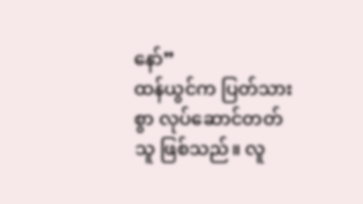နော်”
ထန်ယွင်က ပြတ်သားစွာ လုပ်ဆောင်တတ်သူ ဖြစ်သည်။ လူ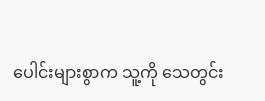ပေါင်းများစွာက သူ့ကို သေတွင်း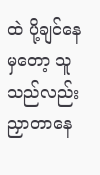ထဲ ပို့ချင်နေမှတော့ သူသည်လည်း ညှာတာနေ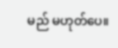မည် မဟုတ်ပေ။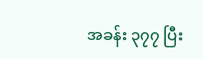အခန်း ၃၇၇ ပြီး